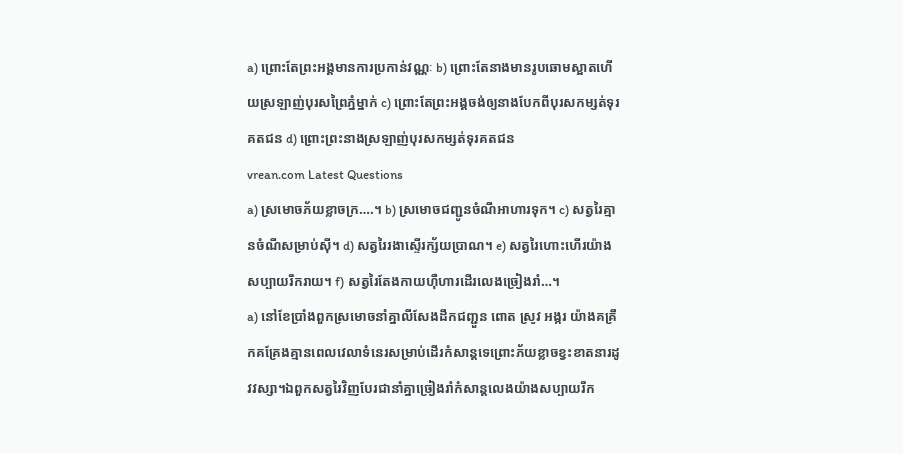a) ព្រោះតែព្រះអង្គមានការប្រកាន់វណ្ណៈ b) ព្រោះតែនាងមានរូបឆោមស្អាតហើយស្រឡាញ់បុរសព្រៃភ្នំម្នាក់ c) ព្រោះតែព្រះអង្គចង់ឲ្យនាងបែកពីបុរសកម្សត់ទុរគតជន d) ព្រោះព្រះនាងស្រឡាញ់បុរសកម្សត់ទុរគតជន
vrean.com Latest Questions
a) ស្រមោចភ័យខ្លាចក្រ….។ b) ស្រមោចជញ្ជូនចំណីអាហារទុក។ c) សត្វរៃគ្មានចំណីសម្រាប់ស៊ី។ d) សត្វរៃរងាស្ទើរក្ស័យប្រាណ។ e) សត្វរៃហោះហើរយ៉ាងសប្បាយរីករាយ។ f) សត្វរៃតែងកាយហ៊ឺហារដើរលេងច្រៀងរាំ…។
a) នៅខែប្រាំងពួកស្រមោចនាំគ្នាលីសែងដឹកជញ្ជួន ពោត ស្រូវ អង្ករ យ៉ាងគគ្រឹកគគ្រែងគ្មានពេលវេលាទំនេរសម្រាប់ដើរកំសាន្តទេព្រោះភ័យខ្លាចខ្វះខាតនារដូវវស្សា។ឯពួកសត្វរៃវិញបែរជានាំគ្នាច្រៀងរាំកំសាន្តលេងយ៉ាងសប្បាយរីក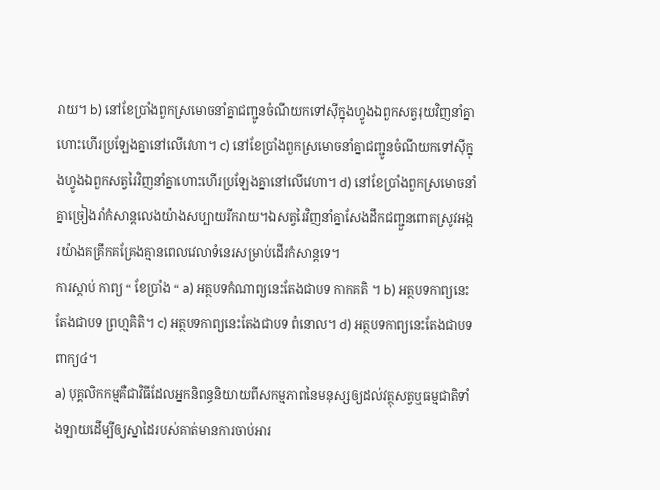រាយ។ b) នៅខែប្រាំងពួកស្រមោចនាំគ្នាជញ្ជូនចំណីយកទៅស៊ីក្នុងហ្វូងឯពួកសត្វរុយវិញនាំគ្នាហោះហើរប្រឡែងគ្នានៅលើវេហា។ c) នៅខែប្រាំងពួកស្រមោចនាំគ្នាជញ្ជូនចំណីយកទៅស៊ីក្នុងហ្វូងឯពួកសត្វរៃវិញនាំគ្នាហោះហើរប្រឡែងគ្នានៅលើវេហា។ d) នៅខែប្រាំងពួកស្រមោចនាំគ្នាច្រៀងរាំកំសាន្តលេងយ៉ាងសប្បាយរីករាយ។ឯសត្វរៃវិញនាំគ្នាសែងដឹកជញ្ជួនពោតស្រូវអង្ករយ៉ាងគគ្រឹកគគ្រែងគ្មានពេលវេលាទំនេរសម្រាប់ដើរកំសាន្តទេ។
ការស្ដាប់ កាព្យ “ ខែប្រាំង “ a) អត្ថបទកំណាព្យនេះតែងជាបទ កាកគតិ ។ b) អត្ថបទកាព្យនេះតែងជាបទ ព្រហ្មគិតិ។ c) អត្ថបទកាព្យនេះតែងជាបទ ពំនោល។ d) អត្ថបទកាព្យនេះតែងជាបទ ពាក្យ៤។
a) បុគ្គលិកកម្មគឺជាវិធីដែលអ្នកនិពន្ធនិយាយពីសកម្មភាពនៃមនុស្សឲ្យដល់វត្ថុសត្វឬធម្មជាតិទាំងឡាយដើម្បីឲ្យស្នាដៃរបស់គាត់មានការចាប់អារ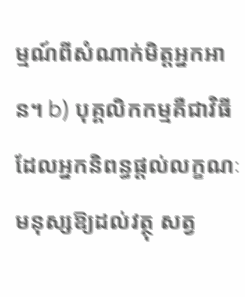ម្មណ៍ពីសំណាក់មិត្តអ្នកអាន។ b) បុគ្គលិកកម្មគឺជាវិធីដែលអ្នកនិពន្ធផ្ដល់លក្ខណៈមនុស្សឱ្យដល់វត្ថុ សត្វ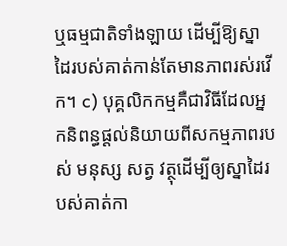ឬធម្មជាតិទាំងឡាយ ដើម្បីឱ្យស្នាដៃរបស់គាត់កាន់តែមានភាពរស់រវើក។ c) បុគ្គលិកកម្មគឺជាវិធីដែលអ្នកនិពន្ធផ្ដល់និយាយពីសកម្មភាពរបស់ មនុស្ស សត្វ វត្ថុដើម្បីឲ្យស្នាដៃរបស់គាត់កា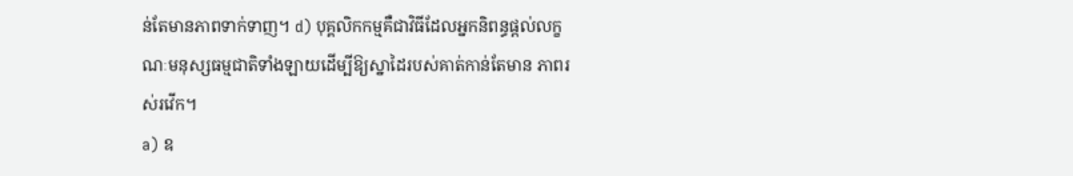ន់តែមានភាពទាក់ទាញ។ d) បុគ្គលិកកម្មគឺជាវិធីដែលអ្នកនិពន្ធផ្ដល់លក្ខណៈមនុស្សធម្មជាតិទាំងឡាយដើម្បីឱ្យស្នាដៃរបស់គាត់កាន់តែមាន ភាពរស់រវើក។
a) ឧ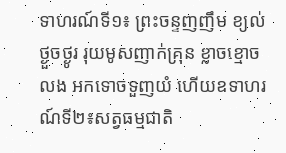ទាហរណ៍ទី១៖ ព្រះចន្ទញញឹម ខ្យល់ថ្ងួចថ្ងូរ រុយមូសញាក់គ្រុន ខ្លាចខ្មោចលង អកទោចទួញយំ ហើយឧទាហរណ៍ទី២៖សត្វធម្មជាតិ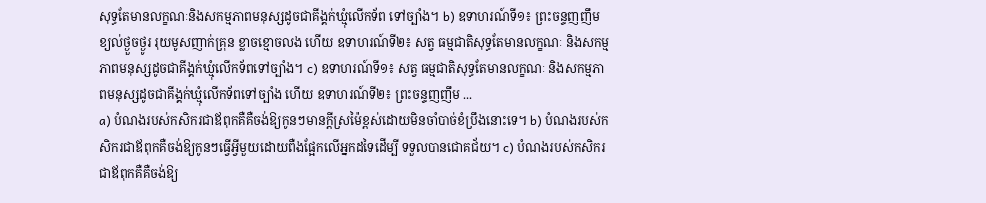សុទ្ធតែមានលក្ខណៈនិងសកម្មភាពមនុស្សដូចជាគីង្គក់ឃ្មុំលើកទ័ព ទៅច្បាំង។ b) ឧទាហរណ៍ទី១៖ ព្រះចន្ទញញឹម ខ្យល់ថ្ងួចថ្ងូរ រុយមូសញាក់គ្រុន ខ្លាចខ្មោចលង ហើយ ឧទាហរណ៍ទី២៖ សត្វ ធម្មជាតិសុទ្ធតែមានលក្ខណៈ និងសកម្មភាពមនុស្សដូចជាគីង្គក់ឃ្មុំលើកទ័ពទៅច្បាំង។ c) ឧទាហរណ៍ទី១៖ សត្វ ធម្មជាតិសុទ្ធតែមានលក្ខណៈ និងសកម្មភាពមនុស្សដូចជាគីង្គក់ឃ្មុំលើកទ័ពទៅច្បាំង ហើយ ឧទាហរណ៍ទី២៖ ព្រះចន្ទញញឹម ...
a) បំណងរបស់កសិករជាឪពុកគឺគឺចង់ឱ្យកូនៗមានក្ដីស្រម៉ៃខ្ពស់ដោយមិនចាំបាច់ខំប្រឹងនោះទេ។ b) បំណងរបស់កសិករជាឪពុកគឺចង់ឱ្យកូនៗធ្វើអ្វីមួយដោយពឺងផ្អែកលើអ្នកដទៃដើម្បី ទទួលបានជោគជ័យ។ c) បំណងរបស់កសិករជាឪពុកគឺគឺចង់ឱ្យ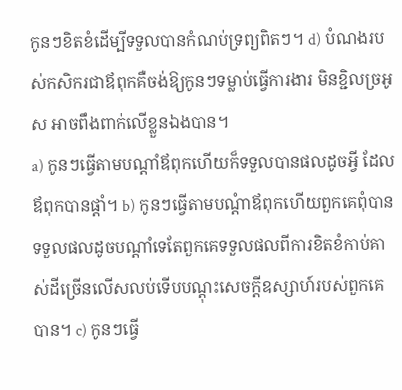កូនៗខិតខំដើម្បីទទួលបានកំណប់ទ្រព្យពិតៗ។ d) បំណងរបស់កសិករជាឪពុកគឺចង់ឱ្យកូនៗទម្លាប់ធ្វើការងារ មិនខ្ជិលច្រអូស អាចពឹងពាក់លើខ្លួនឯងបាន។
a) កូនៗធ្វើតាមបណ្ដាំឪពុកហើយក៏ទទួលបានផលដូចអ្វី ដែលឪពុកបានផ្ដាំ។ b) កូនៗធ្វើតាមបណ្តំាឪពុកហើយពួកគេពុំបានទទួលផលដូចបណ្ដាំទេតែពួកគេទទួលផលពីការខិតខំកាប់គាស់ដីច្រើនលើសលប់ទើបបណ្ដុះសេចក្ដីឧស្សាហ៍របស់ពួកគេបាន។ c) កូនៗធ្វើ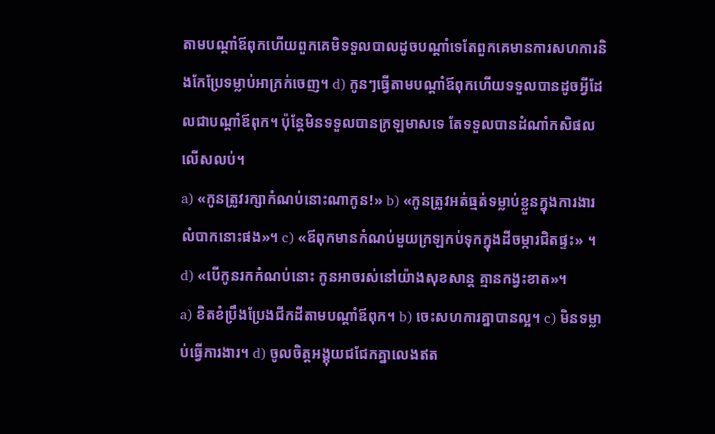តាមបណ្ដាំឪពុកហើយពួកគេមិទទួលបាលដូចបណ្ដាំទេតែពួកគេមានការសហការនិងកែប្រែទម្លាប់អាក្រក់ចេញ។ d) កូនៗធ្វើតាមបណ្ដាំឪពុកហើយទទួលបានដូចអ្វីដែលជាបណ្ដាំឪពុក។ ប៉ុន្តែមិនទទួលបានក្រឡមាសទេ តែទទួលបានដំណាំកសិផលលើសលប់។
a) «កូនត្រូវរក្សាកំណប់នោះណាកូន!» b) «កូនត្រូវអត់ធ្មត់ទម្លាប់ខ្លួនក្នុងការងារលំបាកនោះផង»។ c) «ឪពុកមានកំណប់មួយក្រឡកប់ទុកក្នុងដីចម្ការជិតផ្ទះ» ។ d) «បើកូនរកកំណប់នោះ កូនអាចរស់នៅយ៉ាងសុខសាន្ត គ្មានកង្វះខាត»។
a) ខិតខំប្រឹងប្រែងជីកដីតាមបណ្ដាំឪពុក។ b) ចេះសហការគ្នាបានល្អ។ c) មិនទម្លាប់ធ្វើការងារ។ d) ចូលចិត្តអង្គុយជជែកគ្នាលេងឥត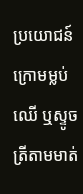ប្រយោជន៍ក្រោមម្លប់ឈើ ឬស្ទូចត្រីតាមមាត់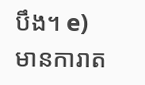បឹង។ e) មានការាត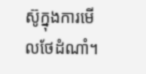ស៊ូក្នុងការមើលថែដំណាំ។